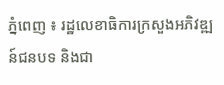ភ្នំពេញ ៖ រដ្ឋលេខាធិការក្រសួងអភិវឌ្ឍន៍ជនបទ និងជា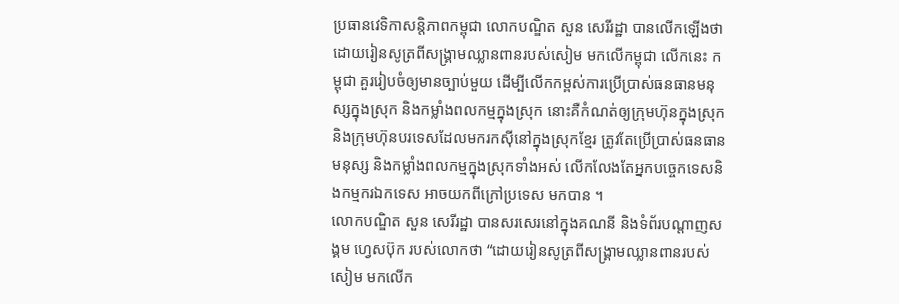ប្រធានវេទិកាសន្តិភាពកម្ពុជា លោកបណ្ឌិត សួន សេរីរដ្ឋា បានលើកឡើងថា ដោយរៀនសូត្រពីសង្គ្រាមឈ្លានពានរបស់សៀម មកលើកម្ពុជា លើកនេះ កម្ពុជា គួររៀបចំឲ្យមានច្បាប់មួយ ដើម្បីលើកកម្ពស់ការប្រើប្រាស់ធនធានមនុស្សក្នុងស្រុក និងកម្លាំងពលកម្មក្នុងស្រុក នោះគឺកំណត់ឲ្យក្រុមហ៊ុនក្នុងស្រុក និងក្រុមហ៊ុនបរទេសដែលមករកស៊ីនៅក្នុងស្រុកខ្មែរ ត្រូវតែប្រើប្រាស់ធនធានមនុស្ស និងកម្លាំងពលកម្មក្នុងស្រុកទាំងអស់ លើកលែងតែអ្នកបច្ចេកទេសនិងកម្មករឯកទេស អាចយកពីក្រៅប្រទេស មកបាន ។
លោកបណ្ឌិត សួន សេរីរដ្ឋា បានសរសេរនៅក្នុងគណនី និងទំព័របណ្ដាញសង្គម ហ្វេសប៊ុក របស់លោកថា “ដោយរៀនសូត្រពីសង្គ្រាមឈ្លានពានរបស់សៀម មកលើក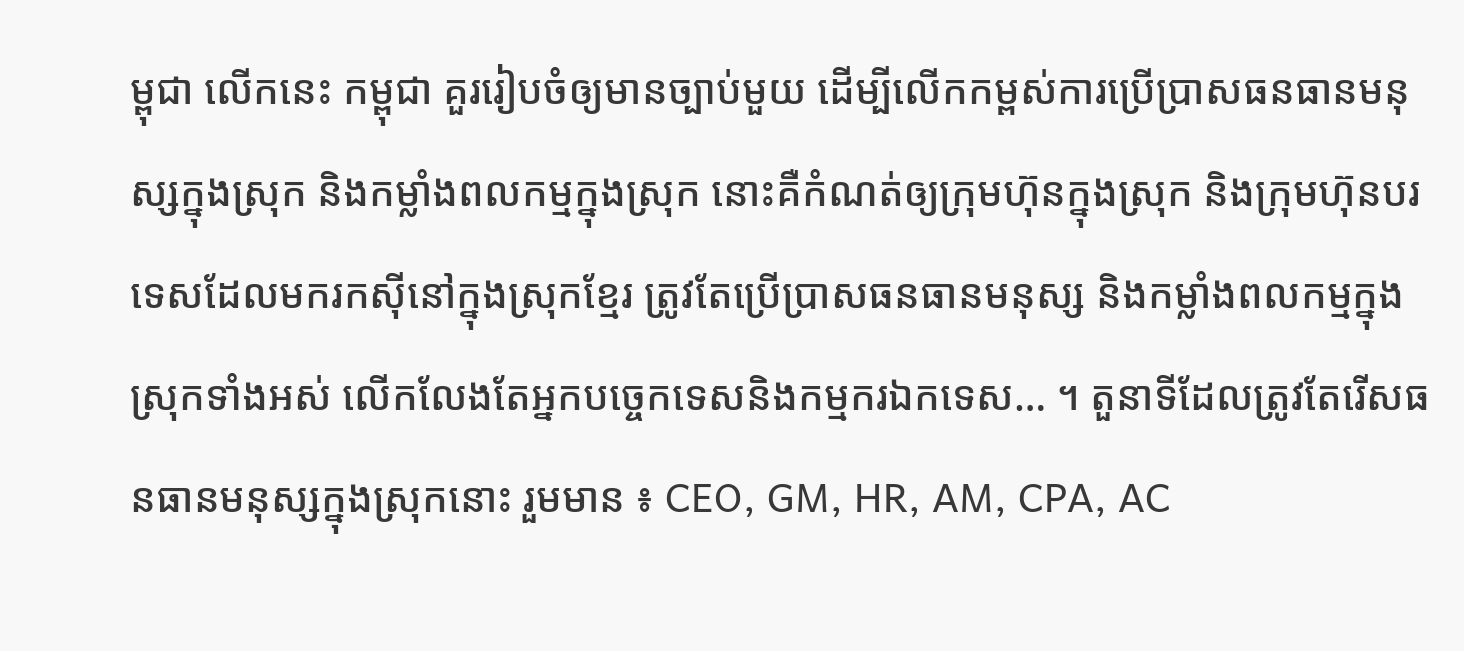ម្ពុជា លើកនេះ កម្ពុជា គួររៀបចំឲ្យមានច្បាប់មួយ ដើម្បីលើកកម្ពស់ការប្រើប្រាសធនធានមនុស្សក្នុងស្រុក និងកម្លាំងពលកម្មក្នុងស្រុក នោះគឺកំណត់ឲ្យក្រុមហ៊ុនក្នុងស្រុក និងក្រុមហ៊ុនបរទេសដែលមករកស៊ីនៅក្នុងស្រុកខ្មែរ ត្រូវតែប្រើប្រាសធនធានមនុស្ស និងកម្លាំងពលកម្មក្នុងស្រុកទាំងអស់ លើកលែងតែអ្នកបច្ចេកទេសនិងកម្មករឯកទេស… ។ តួនាទីដែលត្រូវតែរើសធនធានមនុស្សក្នុងស្រុកនោះ រួមមាន ៖ CEO, GM, HR, AM, CPA, AC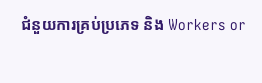ជំនួយការគ្រប់ប្រភេទ និង Workers or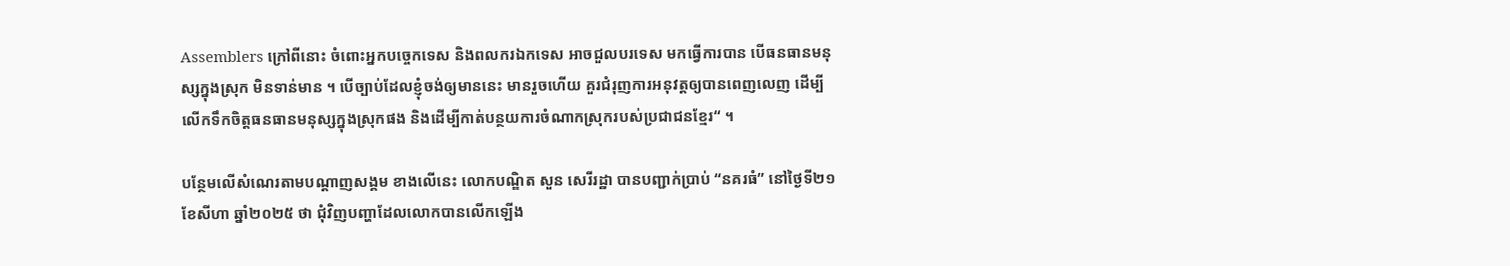Assemblers ក្រៅពីនោះ ចំពោះអ្នកបច្ចេកទេស និងពលករឯកទេស អាចជួលបរទេស មកធ្វើការបាន បើធនធានមនុស្សក្នុងស្រុក មិនទាន់មាន ។ បើច្បាប់ដែលខ្ញុំចង់ឲ្យមាននេះ មានរួចហើយ គួរជំរុញការអនុវត្តឲ្យបានពេញលេញ ដើម្បីលើកទឹកចិត្តធនធានមនុស្សក្នុងស្រុកផង និងដើម្បីកាត់បន្ថយការចំណាកស្រុករបស់ប្រជាជនខ្មែរ“ ។

បន្ថែមលើសំណេរតាមបណ្ដាញសង្គម ខាងលើនេះ លោកបណ្ឌិត សួន សេរីរដ្ឋា បានបញ្ជាក់ប្រាប់ “នគរធំ” នៅថ្ងៃទី២១ ខែសីហា ឆ្នាំ២០២៥ ថា ជុំវិញបញ្ហាដែលលោកបានលើកឡើង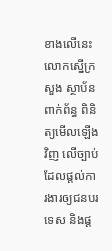ខាងលើនេះ លោកស្នើក្រសួង ស្ថាប័នពាក់ព័ន្ធ ពិនិត្យមើលឡើងវិញ លើច្បាប់ដែលផ្ដល់ការងារឲ្យជនបរទេស និងផ្ដ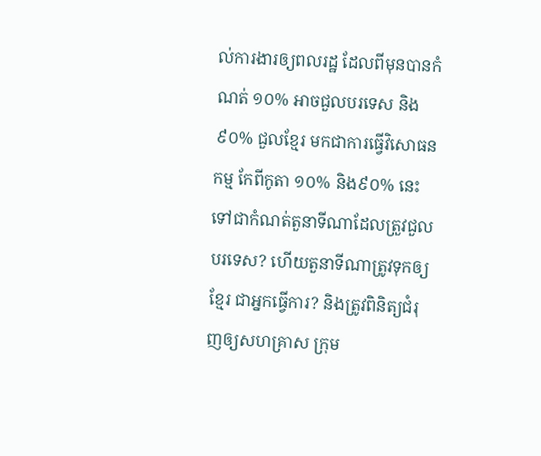ល់ការងារឲ្យពលរដ្ឋ ដែលពីមុនបានកំណត់ ១០% អាចជួលបរទេស និង៩០% ជួលខ្មែរ មកជាការធ្វើវិសោធនកម្ម កែពីកូតា ១០% និង៩០% នេះ ទៅជាកំណត់តួនាទីណាដែលត្រួវជួលបរទេស? ហើយតួនាទីណាត្រូវទុកឲ្យខ្មែរ ជាអ្នកធ្វើការ? និងត្រូវពិនិត្យជំរុញឲ្យសហគ្រាស ក្រុម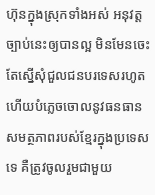ហ៊ុនក្នុងស្រុកទាំងអស់ អនុវត្តច្បាប់នេះឲ្យបានល្អ មិនមែនចេះតែស្នើសុំជួលជនបរទេសរហូត ហើយបំភ្លេចចោលនូវធនធាន សមត្ថភាពរបស់ខ្មែរក្នុងប្រទេសទេ គឺត្រូវចូលរួមជាមួយ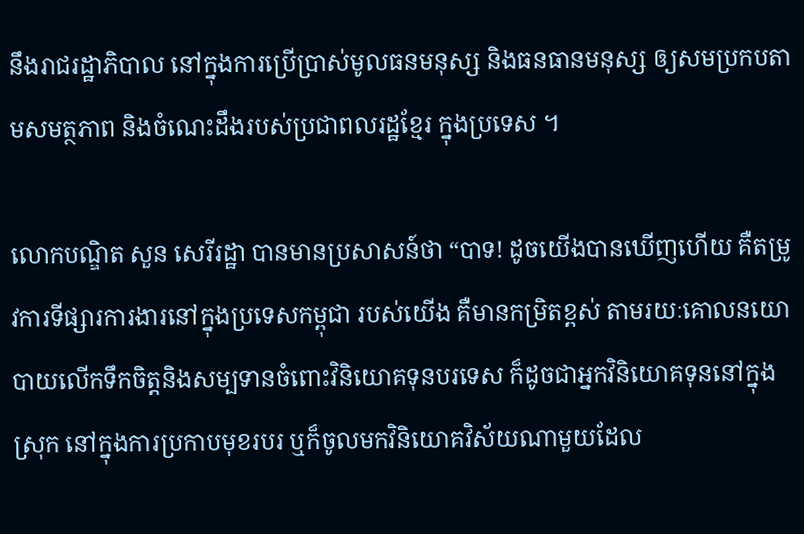នឹងរាជរដ្ឋាភិបាល នៅក្នុងការប្រើប្រាស់មូលធនមនុស្ស និងធនធានមនុស្ស ឲ្យសមប្រកបតាមសមត្ថភាព និងចំណេះដឹងរបស់ប្រជាពលរដ្ឋខ្មែរ ក្នុងប្រទេស ។

លោកបណ្ឌិត សួន សេរីរដ្ឋា បានមានប្រសាសន៍ថា “បាទ! ដូចយើងបានឃើញហើយ គឺតម្រូវការទីផ្សារការងារនៅក្នុងប្រទេសកម្ពុជា របស់យើង គឺមានកម្រិតខ្ពស់ តាមរយៈគោលនយោបាយលើកទឹកចិត្តនិងសម្បទានចំពោះវិនិយោគទុនបរទេស ក៏ដូចជាអ្នកវិនិយោគទុននៅក្នុងស្រុក នៅក្នុងការប្រកាបមុខរបរ ឬក៏ចូលមកវិនិយោគវិស័យណាមួយដែល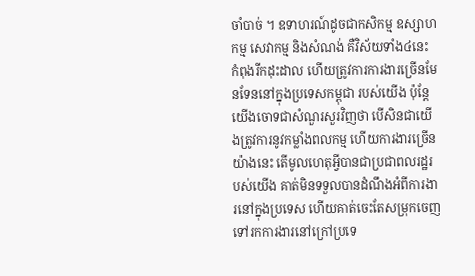ចាំបាច់ ។ ឧទាហរណ៍ដូចជាកសិកម្ម ឧស្សាហកម្ម សេវាកម្ម និងសំណង់ គឺវិស័យទាំង៤នេះ កំពុងរីកដុះដាល ហើយត្រូវការការងារច្រើនមែនទែននៅក្នុងប្រទេសកម្ពុជា របស់យើង ប៉ុន្តែយើងចោទជាសំណួរសួរវិញថា បើសិនជាយើងត្រូវការនូវកម្លាំងពលកម្ម ហើយការងារច្រើនយ៉ាងនេះ តើមូលហេតុអ្វីបានជាប្រជាពលរដ្ឋរបស់យើង គាត់មិនទទួលបានដំណឹងអំពីការងារនៅក្នុងប្រទេស ហើយគាត់ចេះតែសម្រុកចេញទៅរកការងារនៅក្រៅប្រទេ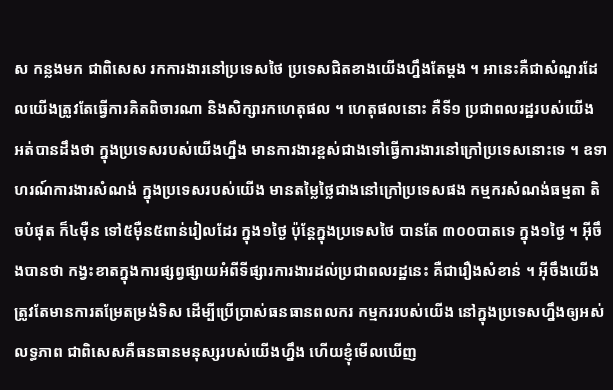ស កន្លងមក ជាពិសេស រកការងារនៅប្រទេសថៃ ប្រទេសជិតខាងយើងហ្នឹងតែម្ដង ។ អានេះគឺជាសំណួរដែលយើងត្រូវតែធ្វើការគិតពិចារណា និងសិក្សារកហេតុផល ។ ហេតុផលនោះ គឺទី១ ប្រជាពលរដ្ឋរបស់យើង អត់បានដឹងថា ក្នុងប្រទេសរបស់យើងហ្នឹង មានការងារខ្ពស់ជាងទៅធ្វើការងារនៅក្រៅប្រទេសនោះទេ ។ ឧទាហរណ៍ការងារសំណង់ ក្នុងប្រទេសរបស់យើង មានតម្លៃថ្លៃជាងនៅក្រៅប្រទេសផង កម្មករសំណង់ធម្មតា តិចបំផុត ក៏៤ម៉ឺន ទៅ៥ម៉ឺន៥ពាន់រៀលដែរ ក្នុង១ថ្ងៃ ប៉ុន្តែក្នុងប្រទេសថៃ បានតែ ៣០០បាតទេ ក្នុង១ថ្ងៃ ។ អ៊ីចឹងបានថា កង្វះខាតក្នុងការផ្សព្វផ្សាយអំពីទីផ្សារការងារដល់ប្រជាពលរដ្ឋនេះ គឺជារឿងសំខាន់ ។ អ៊ីចឹងយើងត្រូវតែមានការតម្រែតម្រង់ទិស ដើម្បីប្រើប្រាស់ធនធានពលករ កម្មកររបស់យើង នៅក្នុងប្រទេសហ្នឹងឲ្យអស់លទ្ធភាព ជាពិសេសគឺធនធានមនុស្សរបស់យើងហ្នឹង ហើយខ្ញុំមើលឃើញ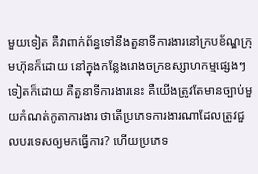មួយទៀត គឺវាពាក់ព័ន្ធទៅនឹងតួនាទីការងារនៅក្របខ័ណ្ឌក្រុមហ៊ុនក៏ដោយ នៅក្នុងកន្លែងរោងចក្រឧស្សាហកម្មផ្សេងៗទៀតក៏ដោយ គឺតួនាទីការងារនេះ គឺយើងត្រូវតែមានច្បាប់មួយកំណត់កូតាការងារ ថាតើប្រភេទការងារណាដែលត្រូវជួលបរទេសឲ្យមកធ្វើការ? ហើយប្រភេទ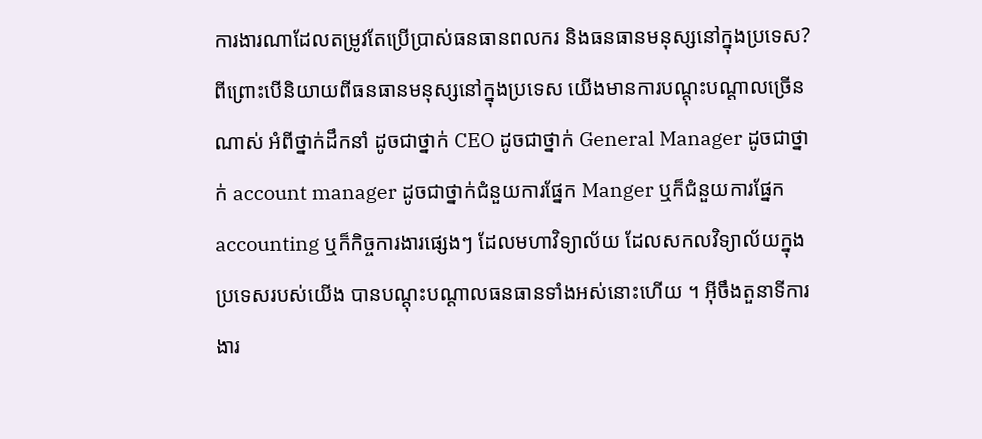ការងារណាដែលតម្រូវតែប្រើប្រាស់ធនធានពលករ និងធនធានមនុស្សនៅក្នុងប្រទេស? ពីព្រោះបើនិយាយពីធនធានមនុស្សនៅក្នុងប្រទេស យើងមានការបណ្ដុះបណ្ដាលច្រើនណាស់ អំពីថ្នាក់ដឹកនាំ ដូចជាថ្នាក់ CEO ដូចជាថ្នាក់ General Manager ដូចជាថ្នាក់ account manager ដូចជាថ្នាក់ជំនួយការផ្នែក Manger ឬក៏ជំនួយការផ្នែក accounting ឬក៏កិច្ចការងារផ្សេងៗ ដែលមហាវិទ្យាល័យ ដែលសកលវិទ្យាល័យក្នុងប្រទេសរបស់យើង បានបណ្ដុះបណ្ដាលធនធានទាំងអស់នោះហើយ ។ អ៊ីចឹងតួនាទីការងារ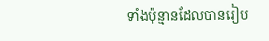ទាំងប៉ុន្មានដែលបានរៀប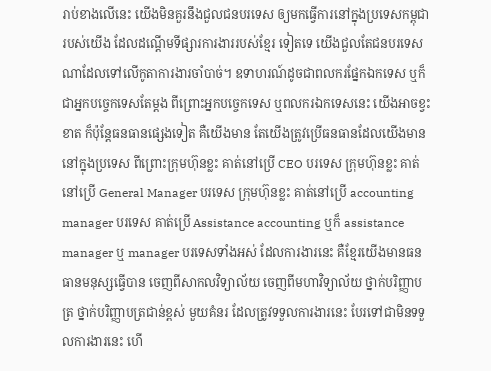រាប់ខាងលើនេះ យើងមិនគួរនឹងជួលជនបរទេស ឲ្យមកធ្វើការនៅក្នុងប្រទេសកម្ពុជា របស់យើង ដែលដណ្ដើមទីផ្សារការងាររបស់ខ្មែរ ទៀតទេ យើងជួលតែជនបរទេសណាដែលទៅលើកូតាការងារចាំបាច់។ ឧទាហរណ៍ដូចជាពលករផ្នែកឯកទេស ឬក៏ជាអ្នកបច្ចេកទេសតែម្ដង ពីព្រោះអ្នកបច្ចេកទេស ឬពលករឯកទេសនេះ យើងអាចខ្វះខាត ក៏ប៉ុន្តែធនធានផ្សេងទៀត គឺយើងមាន តែយើងត្រូវប្រើធនធានដែលយើងមាននៅក្នុងប្រទេស ពីព្រោះក្រុមហ៊ុនខ្លះ គាត់នៅប្រើ CEO បរទេស ក្រុមហ៊ុនខ្លះ គាត់នៅប្រើ General Manager បរទេស ក្រុមហ៊ុនខ្លះ គាត់នៅប្រើ accounting manager បរទេស គាត់ប្រើ Assistance accounting ឬក៏ assistance manager ឬ manager បរទេសទាំងអស់ ដែលការងារនេះ គឺខ្មែរយើងមានធនធានមនុស្សធ្វើបាន ចេញពីសាកលវិទ្យាល័យ ចេញពីមហាវិទ្យាល័យ ថ្នាក់បរិញ្ញាបត្រ ថ្នាក់បរិញ្ញាបត្រជាន់ខ្ពស់ មួយគំនរ ដែលត្រូវទទួលការងារនេះ បែរទៅជាមិនទទួលការងារនេះ ហើ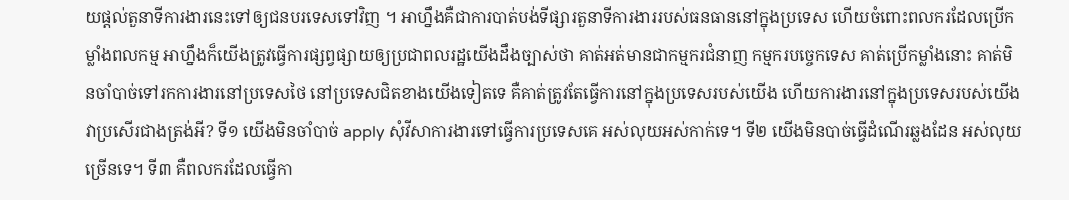យផ្ដល់តួនាទីការងារនេះទៅឲ្យជនបរទេសទៅវិញ ។ អាហ្នឹងគឺជាការបាត់បង់ទីផ្សារតួនាទីការងាររបស់ធនធាននៅក្នុងប្រទេស ហើយចំពោះពលករដែលប្រើកម្លាំងពលកម្ម អាហ្នឹងក៏យើងត្រូវធ្វើការផ្សព្វផ្សាយឲ្យប្រជាពលរដ្ឋយើងដឹងច្បាស់ថា គាត់អត់មានជាកម្មករជំនាញ កម្មករបច្ចេកទេស គាត់ប្រើកម្លាំងនោះ គាត់មិនចាំបាច់ទៅរកការងារនៅប្រទេសថៃ នៅប្រទេសជិតខាងយើងទៀតទេ គឺគាត់ត្រូវតែធ្វើការនៅក្នុងប្រទេសរបស់យើង ហើយការងារនៅក្នុងប្រទេសរបស់យើង វាប្រសើរជាងត្រង់អី? ទី១ យើងមិនចាំបាច់ apply សុំវីសាការងារទៅធ្វើការប្រទេសគេ អស់លុយអស់កាក់ទេ។ ទី២ យើងមិនបាច់ធ្វើដំណើរឆ្លងដែន អស់លុយច្រើនទេ។ ទី៣ គឺពលករដែលធ្វើកា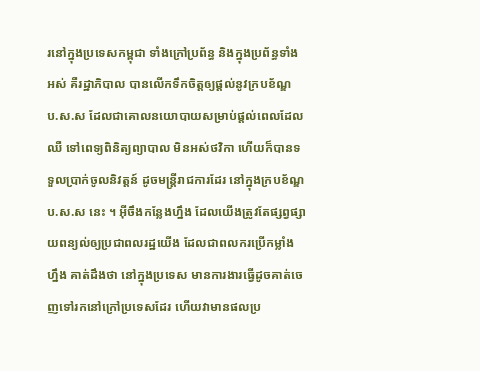រនៅក្នុងប្រទេសកម្ពុជា ទាំងក្រៅប្រព័ន្ធ និងក្នុងប្រព័ន្ធទាំងអស់ គឺរដ្ឋាភិបាល បានលើកទឹកចិត្តឲ្យផ្ដល់នូវក្របខ័ណ្ឌ ប.ស.ស ដែលជាគោលនយោបាយសម្រាប់ផ្ដល់ពេលដែលឈឺ ទៅពេទ្យពិនិត្យព្យាបាល មិនអស់ថវិកា ហើយក៏បានទទួលបា្រក់ចូលនិវត្តន៍ ដូចមន្រ្តីរាជការដែរ នៅក្នុងក្របខ័ណ្ឌ ប.ស.ស នេះ ។ អ៊ីចឹងកន្លែងហ្នឹង ដែលយើងត្រូវតែផ្សព្វផ្សាយពន្យល់ឲ្យប្រជាពលរដ្ឋយើង ដែលជាពលករប្រើកម្លាំងហ្នឹង គាត់ដឹងថា នៅក្នុងប្រទេស មានការងារធ្វើដូចគាត់ចេញទៅរកនៅក្រៅប្រទេសដែរ ហើយវាមានផលប្រ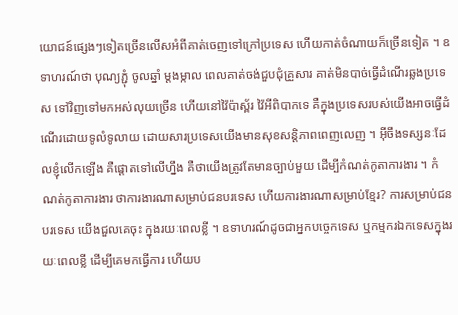យោជន៍ផ្សេងៗទៀតច្រើនលើសអំពីគាត់ចេញទៅក្រៅប្រទេស ហើយកាត់ចំណាយក៏ច្រើនទៀត ។ ឧទាហរណ៍ថា បុណ្យភ្ជុំ ចូលឆ្នាំ ម្ដងម្កាល ពេលគាត់ចង់ជួបជុំគ្រួសារ គាត់មិនបាច់ធ្វើដំណើរឆ្លងប្រទេស ទៅវិញទៅមកអស់លុយច្រើន ហើយនៅវ៉ៃប៉ាស្ព័រ វ៉ៃអីពិបាកទេ គឺក្នុងប្រទេសរបស់យើងអាចធ្វើដំណើរដោយទូលំទូលាយ ដោយសារប្រទេសយើងមានសុខសន្តិភាពពេញលេញ ។ អ៊ីចឹងទស្សនៈដែលខ្ញុំលើកឡើង គឺផ្ដោតទៅលើហ្នឹង គឺថាយើងត្រូវតែមានច្បាប់មួយ ដើម្បីកំណត់កូតាការងារ ។ កំណត់កូតាការងារ ថាការងារណាសម្រាប់ជនបរទេស ហើយការងារណាសម្រាប់ខ្មែរ? ការសម្រាប់ជនបរទេស យើងជួលគេចុះ ក្នុងរយៈពេលខ្លី ។ ឧទាហរណ៍ដូចជាអ្នកបច្ចេកទេស ឬកម្មករឯកទេសក្នុងរយៈពេលខ្លី ដើម្បីគេមកធ្វើការ ហើយប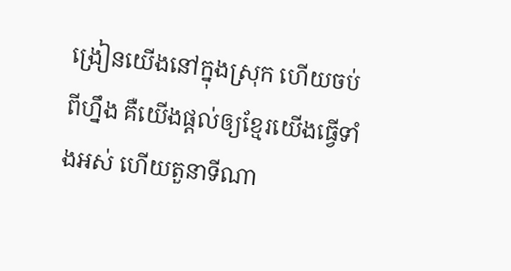ង្រៀនយើងនៅក្នុងស្រុក ហើយចប់ពីហ្នឹង គឺយើងផ្ដល់ឲ្យខ្មែរយើងធ្វើទាំងអស់ ហើយតួនាទីណា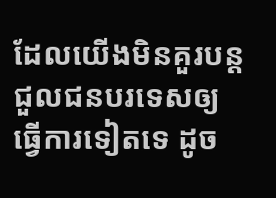ដែលយើងមិនគួរបន្តជួលជនបរទេសឲ្យធ្វើការទៀតទេ ដូច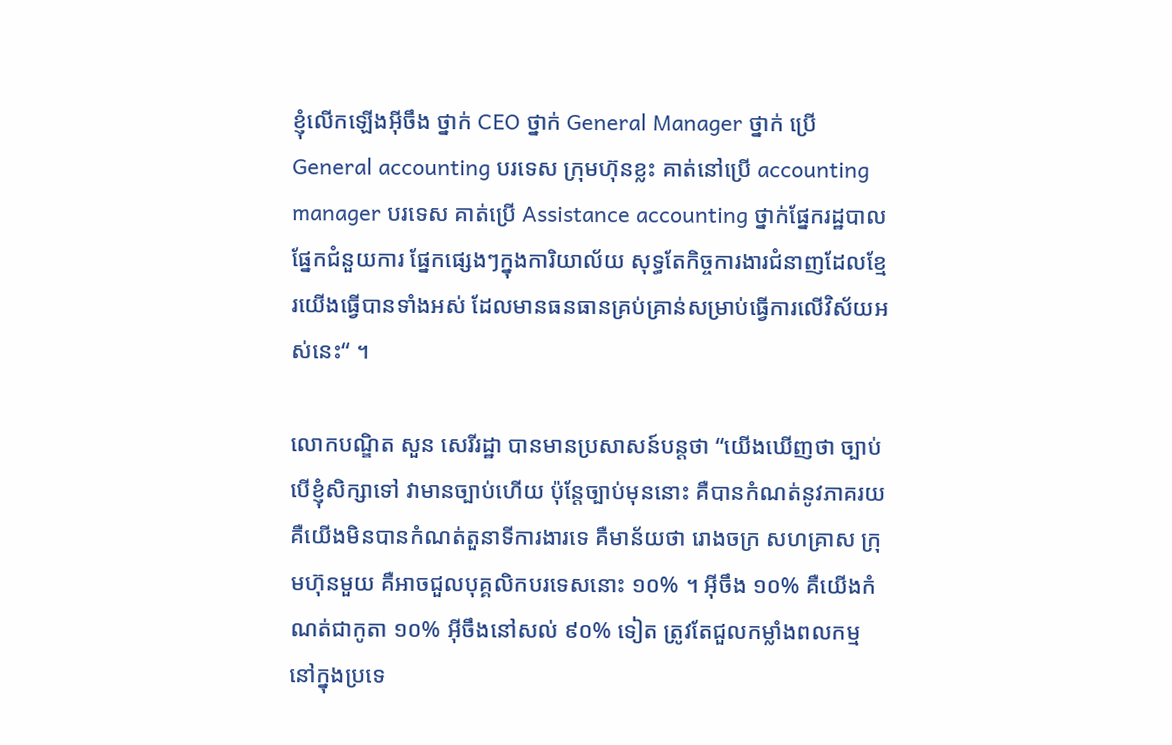ខ្ញុំលើកឡើងអ៊ីចឹង ថ្នាក់ CEO ថ្នាក់ General Manager ថ្នាក់ ប្រើ General accounting បរទេស ក្រុមហ៊ុនខ្លះ គាត់នៅប្រើ accounting manager បរទេស គាត់ប្រើ Assistance accounting ថ្នាក់ផ្នែករដ្ឋបាល ផ្នែកជំនួយការ ផ្នែកផ្សេងៗក្នុងការិយាល័យ សុទ្ធតែកិច្ចការងារជំនាញដែលខ្មែរយើងធ្វើបានទាំងអស់ ដែលមានធនធានគ្រប់គ្រាន់សម្រាប់ធ្វើការលើវិស័យអស់នេះ“ ។

លោកបណ្ឌិត សួន សេរីរដ្ឋា បានមានប្រសាសន៍បន្តថា “យើងឃើញថា ច្បាប់ បើខ្ញុំសិក្សាទៅ វាមានច្បាប់ហើយ ប៉ុន្តែច្បាប់មុននោះ គឺបានកំណត់នូវភាគរយ គឺយើងមិនបានកំណត់តួនាទីការងារទេ គឺមាន័យថា រោងចក្រ សហគ្រាស ក្រុមហ៊ុនមួយ គឺអាចជួលបុគ្គលិកបរទេសនោះ ១០% ។ អ៊ីចឹង ១០% គឺយើងកំណត់ជាកូតា ១០% អ៊ីចឹងនៅសល់ ៩០% ទៀត ត្រូវតែជួលកម្លាំងពលកម្មនៅក្នុងប្រទេ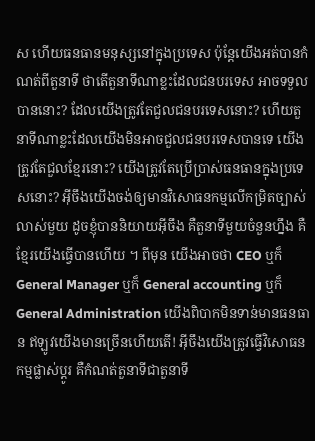ស ហើយធនធានមនុស្សនៅក្នុងប្រទេស ប៉ុន្តែយើងអត់បានកំណត់ពីតួនាទី ថាតើតួនាទីណាខ្លះដែលជនបរទេស អាចទទួលបាននោះ? ដែលយើងត្រូវតែជួលជនបរទេសនោះ? ហើយតួនាទីណាខ្លះដែលយើងមិនអាចជួលជនបរទេសបានទេ យើងត្រូវតែជួលខ្មែរនោះ? យើងត្រូវតែប្រើប្រាស់ធនធានក្នុងប្រទេសនោះ? អ៊ីចឹងយើងចង់ឲ្យមានវិសោធនកម្មលើកម្រិតច្បាស់លាស់មួយ ដូចខ្ញុំបាននិយាយអ៊ីចឹង គឺតួនាទីមួយចំនួនហ្នឹង គឺខ្មែរយើងធ្វើបានហើយ ។ ពីមុន យើងអាចថា CEO ឬក៏ General Manager ឬក៏ General accounting ឬក៏ General Administration យើងពិបាកមិនទាន់មានធនធាន ឥឡូវយើងមានច្រើនហើយតើ! អ៊ីចឹងយើងត្រូវធ្វើវិសោធនកម្មផ្លាស់ប្ដូរ គឺកំណត់តួនាទីជាតួនាទី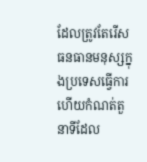ដែលត្រូវតែរើសធនធានមនុស្សក្នុងប្រទេសធ្វើការ ហើយកំណត់តួនាទីដែល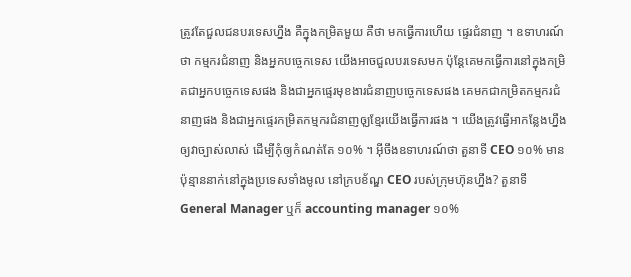ត្រូវតែជួលជនបរទេសហ្នឹង គឺក្នុងកម្រិតមួយ គឺថា មកធ្វើការហើយ ផ្ទេរជំនាញ ។ ឧទាហរណ៍ថា កម្មករជំនាញ និងអ្នកបច្ចេកទេស យើងអាចជួលបរទេសមក ប៉ុន្តែគេមកធ្វើការនៅក្នុងកម្រិតជាអ្នកបច្ចេកទេសផង និងជាអ្នកផ្ទេរមុខងារជំនាញបច្ចេកទេសផង គេមកជាកម្រិតកម្មករជំនាញផង និងជាអ្នកផ្ទេរកម្រិតកម្មករជំនាញឲុ្យខ្មែរយើងធ្វើការផង ។ យើងត្រូវធ្វើអាកន្លែងហ្នឹងឲ្យវាច្បាស់លាស់ ដើម្បីកុំឲ្យកំណត់តែ ១០% ។ អ៊ីចឹងឧទាហរណ៍ថា តួនាទី CEO ១០% មានប៉ុន្មាននាក់នៅក្នុងប្រទេសទាំងមូល នៅក្របខ័ណ្ឌ CEO របស់ក្រុមហ៊ុនហ្នឹង? តួនាទី General Manager ឬក៏ accounting manager ១០%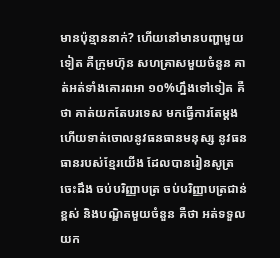មានប៉ុន្មាននាក់? ហើយនៅមានបញ្ហាមួយទៀត គឺក្រុមហ៊ុន សហគ្រាសមួយចំនួន គាត់អត់ទាំងគោរពអា ១០%ហ្នឹងទៅទៀត គឺថា គាត់យកតែបរទេស មកធ្វើការតែម្ដង ហើយទាត់ចោលនូវធនធានមនុស្ស នូវធនធានរបស់ខ្មែរយើង ដែលបានរៀនសូត្រចេះដឹង ចប់បរិញ្ញាបត្រ ចប់បរិញ្ញាបត្រជាន់ខ្ពស់ និងបណ្ឌិតមួយចំនួន គឺថា អត់ទទួលយក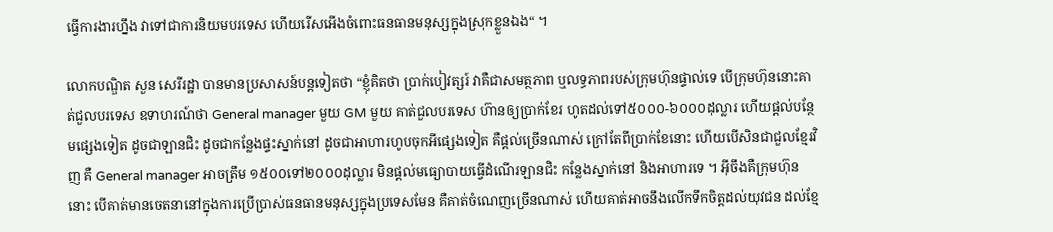ធ្វើការងារហ្នឹង វាទៅជាការនិយមបរទេស ហើយរើសអើងចំពោះធនធានមនុស្សក្នុងស្រុកខ្លួនឯង“ ។

លោកបណ្ឌិត សួន សេរីរដ្ឋា បានមានប្រសាសន៍បន្តទៀតថា “ខ្ញុំគិតថា ប្រាក់បៀវត្សរ៍ វាគឺជាសមត្ថភាព ឬលទ្ធភាពរបស់ក្រុមហ៊ុនផ្ទាល់ទេ បើក្រុមហ៊ុននោះគាត់ជួលបរទេស ឧទាហរណ៍ថា General manager មួយ GM មួយ គាត់ជួលបរទេស ហ៊ានឲ្យប្រាក់ខែរ ហូតដល់ទៅ៥០០០-៦០០០ដុល្លារ ហើយផ្ដល់បន្ថែមផ្សេងទៀត ដូចជាឡានជិះ ដូចជាកន្លែងផ្ទះស្នាក់នៅ ដូចជាអាហារហូបចុកអីផ្សេងទៀត គឺផ្ដល់ច្រើនណាស់ ក្រៅតែពីប្រាក់ខែនោះ ហើយបើសិនជាជួលខ្មែរវិញ គឺ General manager អាចត្រឹម ១៥០០ទៅ២០០០ដុល្លារ មិនផ្ដល់មធ្យោបាយធ្វើដំណើរឡានជិះ កន្លែងស្នាក់នៅ និងអាហារទេ ។ អ៊ីចឹងគឺក្រុមហ៊ុននោះ បើគាត់មានចេតនានៅក្នុងការប្រើប្រាស់ធនធានមនុស្សក្នុងប្រទេសមែន គឺគាត់ចំណេញច្រើនណាស់ ហើយគាត់អាចនឹងលើកទឹកចិត្តដល់យុវជន ដល់ខ្មែ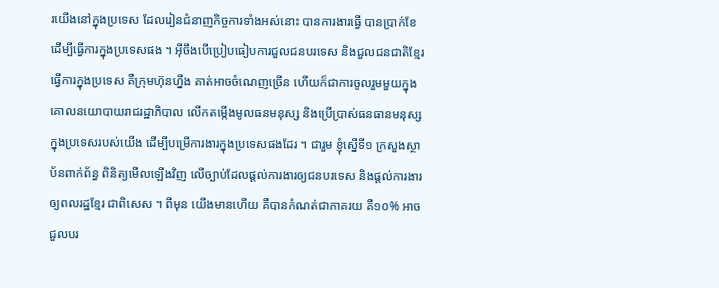រយើងនៅក្នុងប្រទេស ដែលរៀនជំនាញកិច្ចការទាំងអស់នោះ បានការងារធ្វើ បានប្រាក់ខែ ដើម្បីធ្វើការក្នុងប្រទេសផង ។ អ៊ីចឹងបើប្រៀបធៀបការជួលជនបរទេស និងជួលជនជាតិខ្មែរ ធ្វើការក្នុងប្រទេស គឺក្រុមហ៊ុនហ្នឹង គាត់អាចចំណេញច្រើន ហើយក៏ជាការចូលរួមមួយក្នុងគោលនយោបាយរាជរដ្ឋាភិបាល លើកតម្កើងមូលធនមនុស្ស និងប្រើប្រាស់ធនធានមនុស្សក្នុងប្រទេសរបស់យើង ដើម្បីបម្រើការងារក្នុងប្រទេសផងដែរ ។ ជារួម ខ្ញុំស្នើទី១ ក្រសួងស្ថាប័នពាក់ព័ន្ធ ពិនិត្យមើលឡើងវិញ លើច្បាប់ដែលផ្ដល់ការងារឲ្យជនបរទេស និងផ្ដល់ការងារឲ្យពលរដ្ឋខ្មែរ ជាពិសេស ។ ពីមុន យើងមានហើយ គឺបានកំណត់ជាភាគរយ គឺ១០% អាចជួលបរ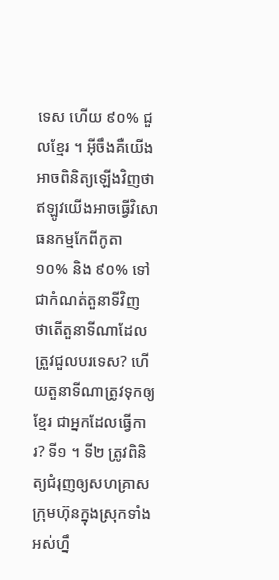ទេស ហើយ ៩០% ជួលខ្មែរ ។ អ៊ីចឹងគឺយើងអាចពិនិត្យឡើងវិញថា ឥឡូវយើងអាចធ្វើវិសោធនកម្មកែពីកូតា ១០% និង ៩០% ទៅជាកំណត់តួនាទីវិញ ថាតើតួនាទីណាដែលត្រួវជួលបរទេស? ហើយតួនាទីណាត្រូវទុកឲ្យខ្មែរ ជាអ្នកដែលធ្វើការ? ទី១ ។ ទី២ ត្រូវពិនិត្យជំរុញឲ្យសហគ្រាសក្រុមហ៊ុនក្នុងស្រុកទាំងអស់ហ្នឹ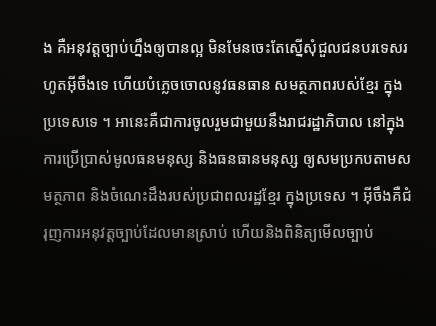ង គឺអនុវត្តច្បាប់ហ្នឹងឲ្យបានល្អ មិនមែនចេះតែស្នើសុំជួលជនបរទេសរហូតអ៊ីចឹងទេ ហើយបំភ្លេចចោលនូវធនធាន សមត្ថភាពរបស់ខ្មែរ ក្នុងប្រទេសទេ ។ អានេះគឺជាការចូលរួមជាមួយនឹងរាជរដ្ឋាភិបាល នៅក្នុងការប្រើប្រាស់មូលធនមនុស្ស និងធនធានមនុស្ស ឲ្យសមប្រកបតាមសមត្ថភាព និងចំណេះដឹងរបស់ប្រជាពលរដ្ឋខ្មែរ ក្នុងប្រទេស ។ អ៊ីចឹងគឺជំរុញការអនុវត្តច្បាប់ដែលមានស្រាប់ ហើយនិងពិនិត្យមើលច្បាប់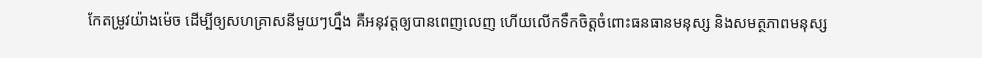កែតម្រូវយ៉ាងម៉េច ដើម្បីឲ្យសហគ្រាសនីមួយៗហ្នឹង គឺអនុវត្តឲ្យបានពេញលេញ ហើយលើកទឹកចិត្តចំពោះធនធានមនុស្ស និងសមត្ថភាពមនុស្ស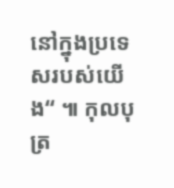នៅក្នុងប្រទេសរបស់យើង“ ៕ កុលបុត្រ